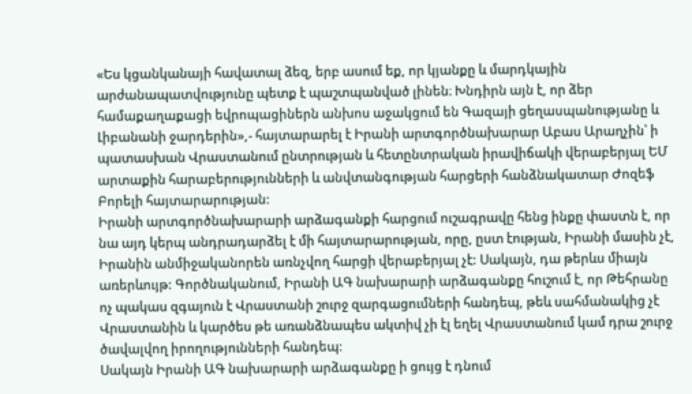«Ես կցանկանայի հավատալ ձեզ, երբ ասում եք, որ կյանքը և մարդկային արժանապատվությունը պետք է պաշտպանված լինեն։ Խնդիրն այն է, որ ձեր համաքաղաքացի եվրոպացիներն անխոս աջակցում են Գազայի ցեղասպանությանը և Լիբանանի ջարդերին»,- հայտարարել է Իրանի արտգործնախարար Աբաս Արաղչին՝ ի պատասխան Վրաստանում ընտրության և հետընտրական իրավիճակի վերաբերյալ ԵՄ արտաքին հարաբերությունների և անվտանգության հարցերի հանձնակատար Ժոզեֆ Բորելի հայտարարության:
Իրանի արտգործնախարարի արձագանքի հարցում ուշագրավը հենց ինքը փաստն է, որ նա այդ կերպ անդրադարձել է մի հայտարարության, որը, ըստ էության, Իրանի մասին չէ, Իրանին անմիջականորեն առնչվող հարցի վերաբերյալ չէ: Սակայն, դա թերևս միայն առերևույթ: Գործնականում, Իրանի ԱԳ նախարարի արձագանքը հուշում է, որ Թեհրանը ոչ պակաս զգայուն է Վրաստանի շուրջ զարգացումների հանդեպ, թեև սահմանակից չէ Վրաստանին և կարծես թե առանձնապես ակտիվ չի էլ եղել Վրաստանում կամ դրա շուրջ ծավալվող իրողությունների հանդեպ:
Սակայն Իրանի ԱԳ նախարարի արձագանքը ի ցույց է դնում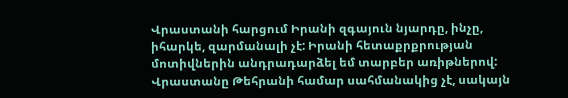Վրաստանի հարցում Իրանի զգայուն նյարդը, ինչը, իհարկե, զարմանալի չէ: Իրանի հետաքրքրության մոտիվներին անդրադարձել եմ տարբեր առիթներով: Վրաստանը Թեհրանի համար սահմանակից չէ, սակայն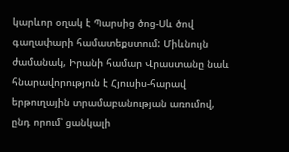կարևոր օղակ է Պարսից ծոց-Սև ծով գաղափարի համատեքստում: Միևնույն ժամանակ, Իրանի համար Վրաստանը նաև հնարավորություն է Հյուսիս-հարավ երթուղային տրամաբանության առումով, ընդ որում՝ ցանկալի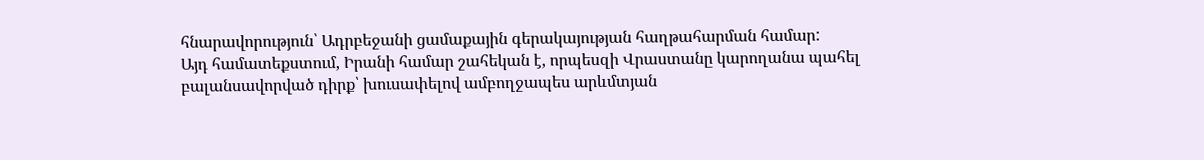հնարավորություն՝ Ադրբեջանի ցամաքային գերակայության հաղթահարման համար:
Այդ համատեքստում, Իրանի համար շահեկան է, որպեսզի Վրաստանը կարողանա պահել բալանսավորված դիրք՝ խուսափելով ամբողջապես արևմտյան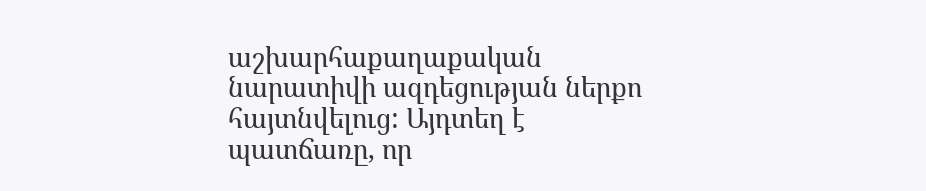աշխարհաքաղաքական նարատիվի ազդեցության ներքո հայտնվելուց: Այդտեղ է պատճառը, որ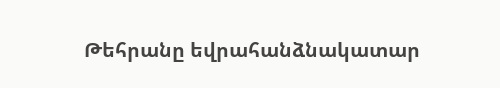Թեհրանը եվրահանձնակատար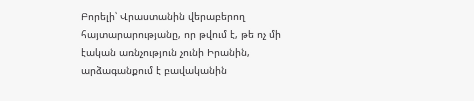Բորելի՝ Վրաստանին վերաբերող հայտարարությանը, որ թվում է, թե ոչ մի էական առնչություն չունի Իրանին, արձագանքում է բավականին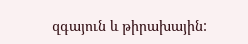զգայուն և թիրախային: